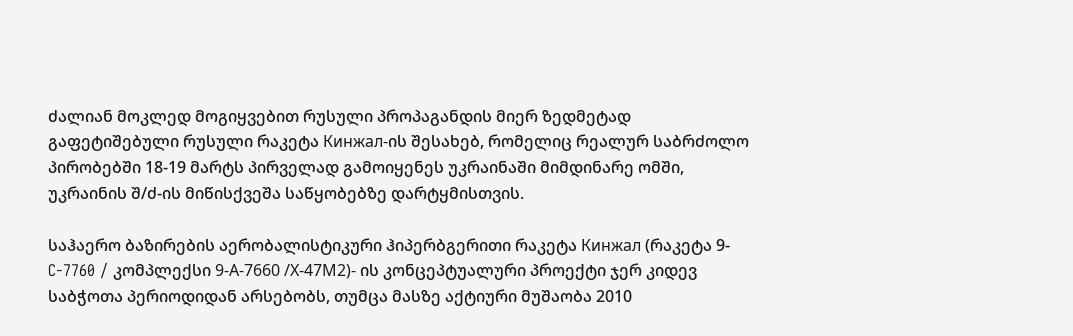ძალიან მოკლედ მოგიყვებით რუსული პროპაგანდის მიერ ზედმეტად გაფეტიშებული რუსული რაკეტა Кинжал-ის შესახებ, რომელიც რეალურ საბრძოლო პირობებში 18-19 მარტს პირველად გამოიყენეს უკრაინაში მიმდინარე ომში, უკრაინის შ/ძ-ის მიწისქვეშა საწყობებზე დარტყმისთვის.

საჰაერო ბაზირების აერობალისტიკური ჰიპერბგერითი რაკეტა Кинжал (რაკეტა 9-C-7760 / კომპლექსი 9-А-7660 /Х-47М2)- ის კონცეპტუალური პროექტი ჯერ კიდევ საბჭოთა პერიოდიდან არსებობს, თუმცა მასზე აქტიური მუშაობა 2010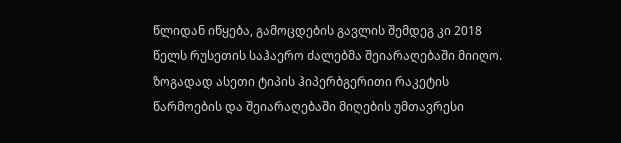წლიდან იწყება, გამოცდების გავლის შემდეგ კი 2018 წელს რუსეთის საჰაერო ძალებმა შეიარაღებაში მიიღო.
ზოგადად ასეთი ტიპის ჰიპერბგერითი რაკეტის წარმოების და შეიარაღებაში მიღების უმთავრესი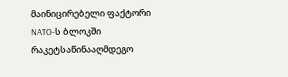მაინიცირებელი ფაქტორი NATO-ს ბლოკში რაკეტსაწინააღმდეგო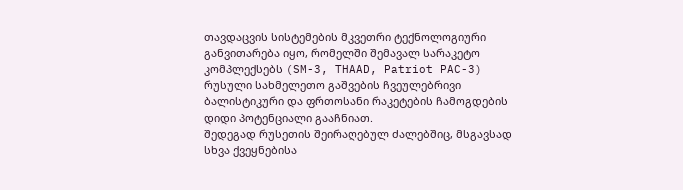თავდაცვის სისტემების მკვეთრი ტექნოლოგიური განვითარება იყო, რომელში შემავალ სარაკეტო კომპლექსებს (SM-3, THAAD, Patriot PAC-3) რუსული სახმელეთო გაშვების ჩვეულებრივი ბალისტიკური და ფრთოსანი რაკეტების ჩამოგდების დიდი პოტენციალი გააჩნიათ.
შედეგად რუსეთის შეირაღებულ ძალებშიც, მსგავსად სხვა ქვეყნებისა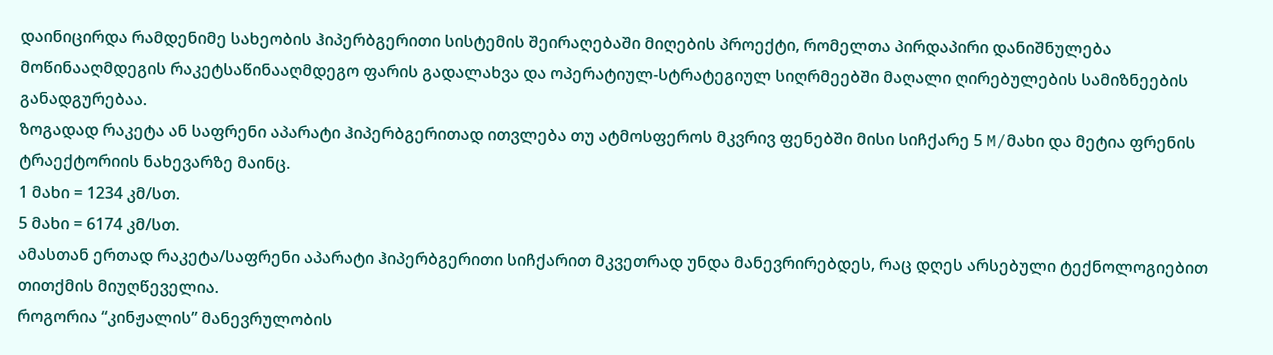დაინიცირდა რამდენიმე სახეობის ჰიპერბგერითი სისტემის შეირაღებაში მიღების პროექტი, რომელთა პირდაპირი დანიშნულება მოწინააღმდეგის რაკეტსაწინააღმდეგო ფარის გადალახვა და ოპერატიულ-სტრატეგიულ სიღრმეებში მაღალი ღირებულების სამიზნეების განადგურებაა.
ზოგადად რაკეტა ან საფრენი აპარატი ჰიპერბგერითად ითვლება თუ ატმოსფეროს მკვრივ ფენებში მისი სიჩქარე 5 M/მახი და მეტია ფრენის ტრაექტორიის ნახევარზე მაინც.
1 მახი = 1234 კმ/სთ.
5 მახი = 6174 კმ/სთ.
ამასთან ერთად რაკეტა/საფრენი აპარატი ჰიპერბგერითი სიჩქარით მკვეთრად უნდა მანევრირებდეს, რაც დღეს არსებული ტექნოლოგიებით თითქმის მიუღწეველია.
როგორია “კინჟალის” მანევრულობის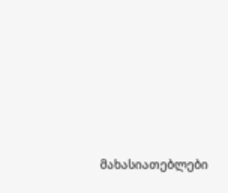მახასიათებლები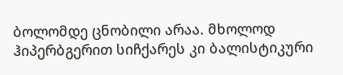ბოლომდე ცნობილი არაა. მხოლოდ ჰიპერბგერით სიჩქარეს კი ბალისტიკური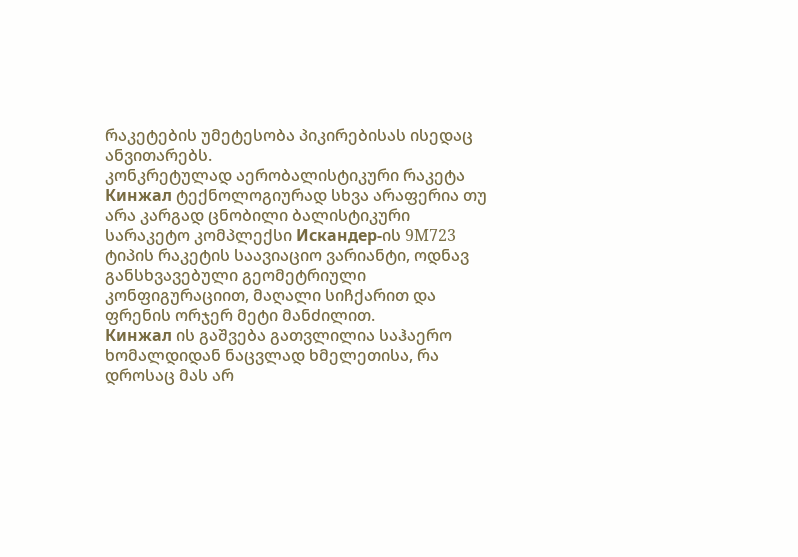რაკეტების უმეტესობა პიკირებისას ისედაც ანვითარებს.
კონკრეტულად აერობალისტიკური რაკეტა Кинжал ტექნოლოგიურად სხვა არაფერია თუ არა კარგად ცნობილი ბალისტიკური სარაკეტო კომპლექსი Искандер-ის 9M723 ტიპის რაკეტის საავიაციო ვარიანტი, ოდნავ განსხვავებული გეომეტრიული კონფიგურაციით, მაღალი სიჩქარით და ფრენის ორჯერ მეტი მანძილით.
Кинжал ის გაშვება გათვლილია საჰაერო ხომალდიდან ნაცვლად ხმელეთისა, რა დროსაც მას არ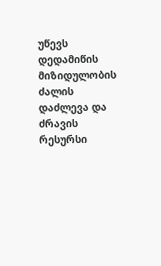უწევს დედამიწის მიზიდულობის ძალის დაძლევა და ძრავის რესურსი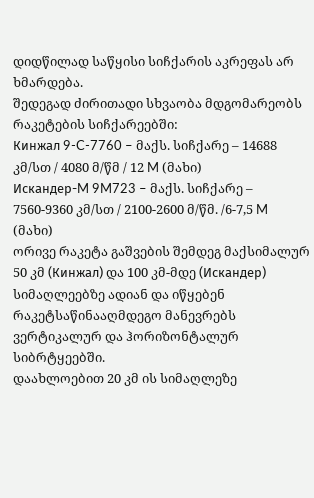დიდწილად საწყისი სიჩქარის აკრეფას არ ხმარდება.
შედეგად ძირითადი სხვაობა მდგომარეობს რაკეტების სიჩქარეებში:
Кинжал 9-C-7760 – მაქს. სიჩქარე – 14688 კმ/სთ / 4080 მ/წმ / 12 M (მახი)
Искандер-M 9M723 – მაქს. სიჩქარე – 7560-9360 კმ/სთ / 2100-2600 მ/წმ. /6-7,5 M (მახი)
ორივე რაკეტა გაშვების შემდეგ მაქსიმალურ 50 კმ (Кинжал) და 100 კმ-მდე (Искандер) სიმაღლეებზე ადიან და იწყებენ რაკეტსაწინააღმდეგო მანევრებს ვერტიკალურ და ჰორიზონტალურ სიბრტყეებში.
დაახლოებით 20 კმ ის სიმაღლეზე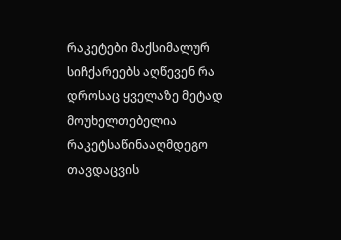რაკეტები მაქსიმალურ სიჩქარეებს აღწევენ რა დროსაც ყველაზე მეტად მოუხელთებელია რაკეტსაწინააღმდეგო თავდაცვის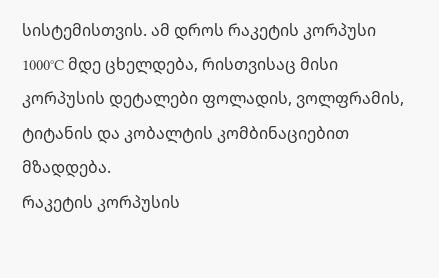სისტემისთვის. ამ დროს რაკეტის კორპუსი 1000°C მდე ცხელდება, რისთვისაც მისი კორპუსის დეტალები ფოლადის, ვოლფრამის, ტიტანის და კობალტის კომბინაციებით მზადდება.
რაკეტის კორპუსის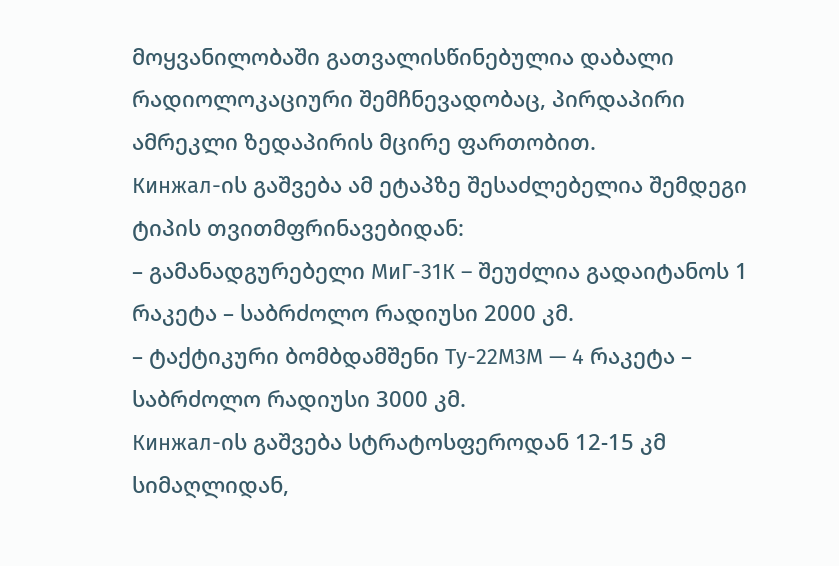მოყვანილობაში გათვალისწინებულია დაბალი რადიოლოკაციური შემჩნევადობაც, პირდაპირი ამრეკლი ზედაპირის მცირე ფართობით.
Кинжал-ის გაშვება ამ ეტაპზე შესაძლებელია შემდეგი ტიპის თვითმფრინავებიდან:
– გამანადგურებელი МиГ-31К – შეუძლია გადაიტანოს 1 რაკეტა – საბრძოლო რადიუსი 2000 კმ.
– ტაქტიკური ბომბდამშენი Ту-22М3М — 4 რაკეტა – საბრძოლო რადიუსი 3000 კმ.
Кинжал-ის გაშვება სტრატოსფეროდან 12-15 კმ სიმაღლიდან,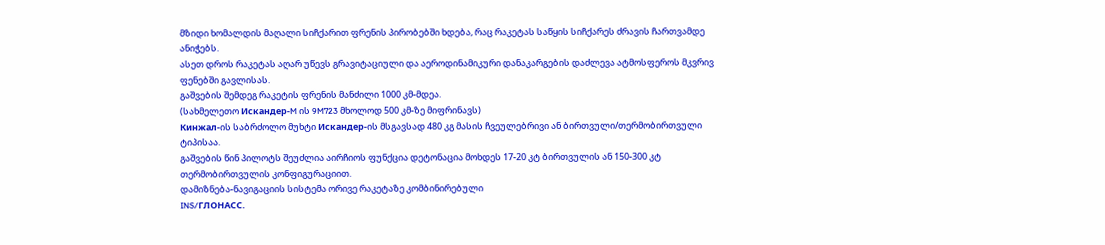მზიდი ხომალდის მაღალი სიჩქარით ფრენის პირობებში ხდება, რაც რაკეტას საწყის სიჩქარეს ძრავის ჩართვამდე ანიჭებს.
ასეთ დროს რაკეტას აღარ უწევს გრავიტაციული და აეროდინამიკური დანაკარგების დაძლევა ატმოსფეროს მკვრივ ფენებში გავლისას.
გაშვების შემდეგ რაკეტის ფრენის მანძილი 1000 კმ-მდეა.
(სახმელეთო Искандер-M ის 9M723 მხოლოდ 500 კმ-ზე მიფრინავს)
Кинжал-ის საბრძოლო მუხტი Искандер-ის მსგავსად 480 კგ მასის ჩვეულებრივი ან ბირთვული/თერმობირთვული ტიპისაა.
გაშვების წინ პილოტს შეუძლია აირჩიოს ფუნქცია დეტონაცია მოხდეს 17-20 კტ ბირთვულის ან 150-300 კტ თერმობირთვულის კონფიგურაციით.
დამიზნება-ნავიგაციის სისტემა ორივე რაკეტაზე კომბინირებული
INS/ГЛОНАСС.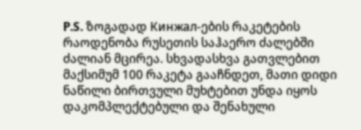P.S. ზოგადად Кинжал-ების რაკეტების რაოდენობა რუსეთის საჰაერო ძალებში ძალიან მცირეა. სხვადასხვა გათვლებით მაქსიმუმ 100 რაკეტა გააჩნდეთ, მათი დიდი ნაწილი ბირთვული მუხტებით უნდა იყოს დაკომპლექტებული და შენახული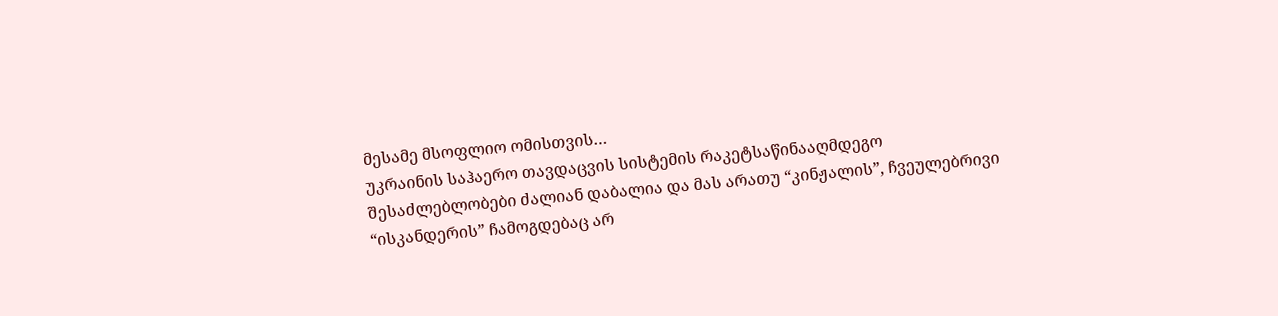მესამე მსოფლიო ომისთვის…
უკრაინის საჰაერო თავდაცვის სისტემის რაკეტსაწინააღმდეგო შესაძლებლობები ძალიან დაბალია და მას არათუ “კინჟალის”, ჩვეულებრივი “ისკანდერის” ჩამოგდებაც არ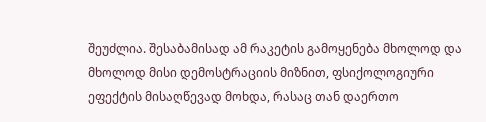შეუძლია. შესაბამისად ამ რაკეტის გამოყენება მხოლოდ და მხოლოდ მისი დემოსტრაციის მიზნით, ფსიქოლოგიური ეფექტის მისაღწევად მოხდა, რასაც თან დაერთო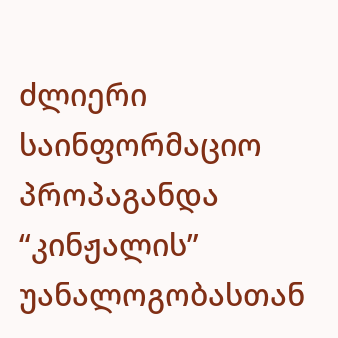ძლიერი საინფორმაციო პროპაგანდა “კინჟალის” უანალოგობასთან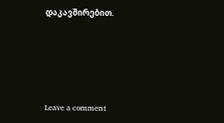დაკავშირებით.






Leave a comment